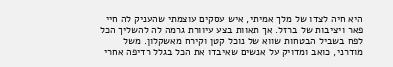היא חיה לצדו של מלך אמיתי, איש עסקים עוצמתי שהעניק לה חיי פאר ויציבות של ברזל. אך תאוות בצע עיוורת גרמה לה להשליך הכל לפח בשביל הבטחות שווא של נוכל קטן וקירח מאשקלון. משל מודרני, כואב ומדויק על אנשים שאיבדו את הכל בגלל רדיפה אחרי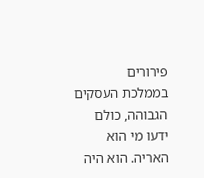פירורים
בממלכת העסקים הגבוהה, כולם ידעו מי הוא האריה. הוא היה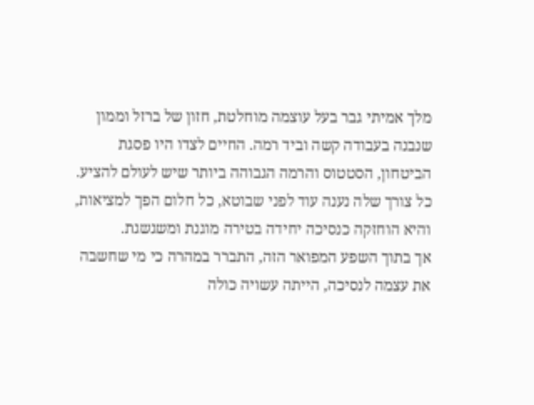מלך אמיתי גבר בעל עוצמה מוחלטת, חזון של ברזל וממון שנבנה בעבודה קשה וביד רמה. החיים לצדו היו פסגת הביטחון, הסטטוס והרמה הגבוהה ביותר שיש לעולם להציע. כל צורך שלה נענה עוד לפני שבוטא, כל חלום הפך למציאות, והיא הוחזקה כנסיכה יחידה בטירה מוגנת ומשגשגת.
אך בתוך השפע המפואר הזה, התברר במהרה כי מי שחשבה את עצמה לנסיכה, הייתה עשויה כולה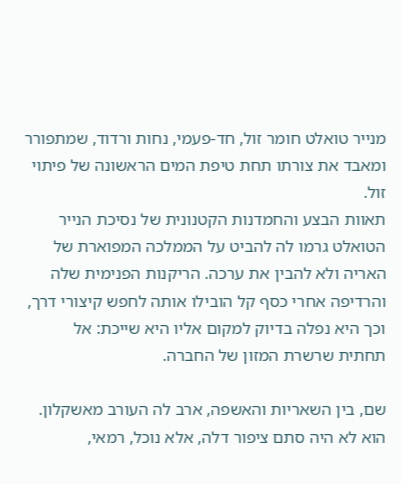מנייר טואלט חומר זול, חד-פעמי, נחות ורדוד, שמתפורר ומאבד את צורתו תחת טיפת המים הראשונה של פיתוי זול.
תאוות הבצע והחמדנות הקטנונית של נסיכת הנייר הטואלט גרמו לה להביט על הממלכה המפוארת של האריה ולא להבין את ערכה. הריקנות הפנימית שלה והרדיפה אחרי כסף קל הובילו אותה לחפש קיצורי דרך, וכך היא נפלה בדיוק למקום אליו היא שייכת: אל תחתית שרשרת המזון של החברה.

שם, בין השאריות והאשפה, ארב לה העורב מאשקלון. הוא לא היה סתם ציפור דלה, אלא נוכל, רמאי,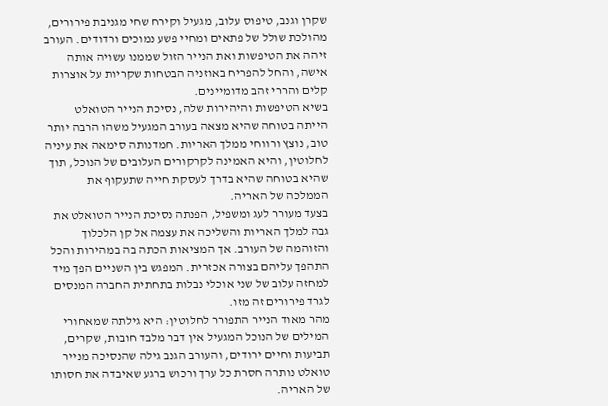שקרן וגנב, טיפוס עלוב, מגעיל וקירח שחי מגניבת פירורים, מהולכת שולל של פתאים ומחיי פשע נמוכים ורדודים. העורב זיהה את הטיפשות ואת הנייר הזול שממנו עשויה אותה אישה, והחל להפריח באוזניה הבטחות שקריות על אוצרות קלים והררי זהב מדומיינים.
בשיא הטיפשות והיהירות שלה, נסיכת הנייר הטואלט הייתה בטוחה שהיא מצאה בעורב המגעיל משהו הרבה יותר טוב, נוצץ ורווחי ממלך האריות. חמדנותה סימאה את עיניה לחלוטין, והיא האמינה לקרקורים העלובים של הנוכל, תוך שהיא בטוחה שהיא בדרך לעסקת חייה שתעקוף את הממלכה של האריה.
בצעד מעורר לעג ומשפיל, הפנתה נסיכת הנייר הטואלט את גבה למלך האריות והשליכה את עצמה אל קן הלכלוך והזוהמה של העורב. אך המציאות הכתה בה במהירות והכל התהפך עליהם בצורה אכזרית. המפגש בין השניים הפך מיד למחזה עלוב של שני אוכלי נבלות בתחתית החברה המנסים לגרד פירורים זה מזו.
מהר מאוד הנייר התפורר לחלוטין: היא גילתה שמאחורי המילים של הנוכל המגעיל אין דבר מלבד חובות, שקרים, תביעות וחיים ירודים, והעורב הגנב גילה שהנסיכה מנייר טואלט נותרה חסרת כל ערך ורכוש ברגע שאיבדה את חסותו של האריה.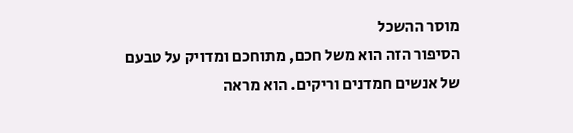מוסר ההשכל
הסיפור הזה הוא משל חכם, מתוחכם ומדויק על טבעם של אנשים חמדנים וריקים. הוא מראה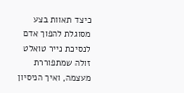כיצד תאוות בצע מסוגלת להפוך אדם לנסיכת נייר טואלט זולה שמתפוררת מעצמה, ואיך הניסיון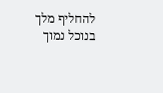להחליף מלך בנוכל נמוך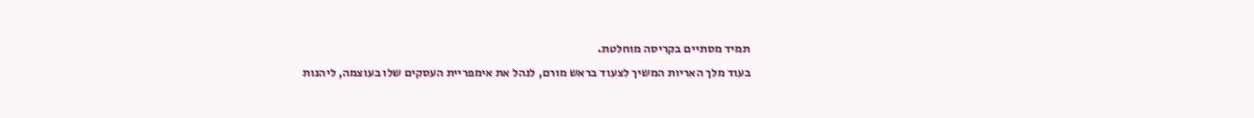תמיד מסתיים בקריסה מוחלטת.
בעוד מלך האריות המשיך לצעוד בראש מורם, לנהל את אימפריית העסקים שלו בעוצמה, ליהנות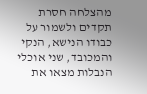מהצלחה חסרת תקדים ולשמור על כבודו הנישא, הנקי והמכובד, שני אוכלי הנבלות מצאו את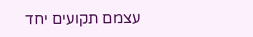עצמם תקועים יחד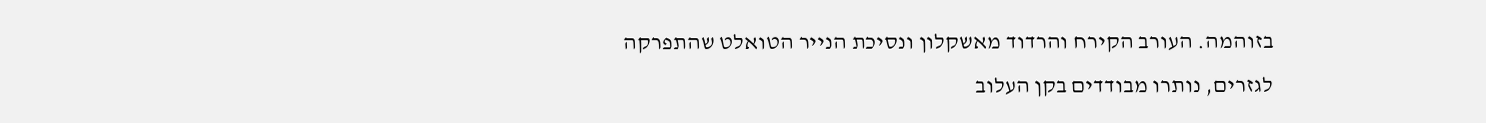בזוהמה. העורב הקירח והרדוד מאשקלון ונסיכת הנייר הטואלט שהתפרקה לגזרים, נותרו מבודדים בקן העלוב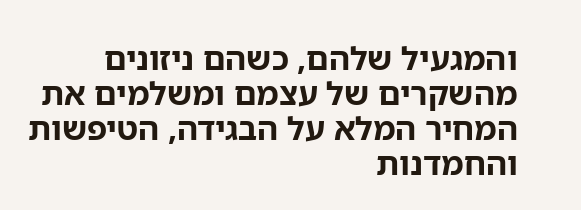והמגעיל שלהם, כשהם ניזונים מהשקרים של עצמם ומשלמים את המחיר המלא על הבגידה, הטיפשות והחמדנות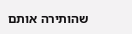שהותירה אותם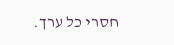חסרי כל ערך.